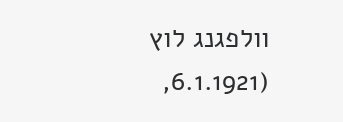וולפגנג לוץ (6.1.1921,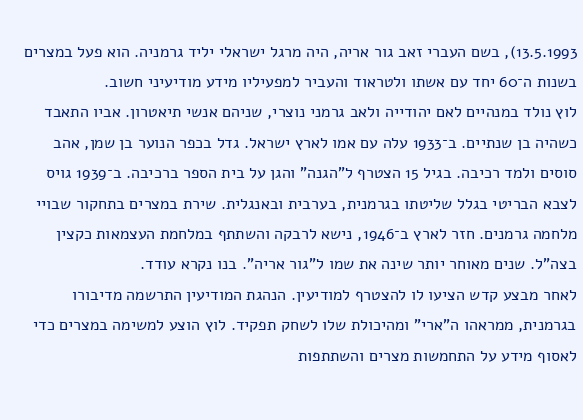13.5.1993), בשם העברי זאב גור אריה, היה מרגל ישראלי יליד גרמניה. הוא פעל במצרים בשנות ה־60 יחד עם אשתו ולטראוד והעביר למפעיליו מידע מודיעיני חשוב.
לוץ נולד במנהיים לאם יהודייה ולאב גרמני נוצרי, שניהם אנשי תיאטרון. אביו התאבד כשהיה בן שנתיים. ב־1933 עלה עם אמו לארץ ישראל. גדל בכפר הנוער בן שמן, אהב סוסים ולמד רכיבה. בגיל 15 הצטרף ל"הגנה" והגן על בית הספר ברכיבה. ב־1939 גויס לצבא הבריטי בגלל שליטתו בגרמנית, בערבית ובאנגלית. שירת במצרים בתחקור שבויי מלחמה גרמנים. חזר לארץ ב־1946, נישא לרבקה והשתתף במלחמת העצמאות כקצין בצה"ל. שנים מאוחר יותר שינה את שמו ל"גור אריה". בנו נקרא עודד.
לאחר מבצע קדש הציעו לו להצטרף למודיעין. הנהגת המודיעין התרשמה מדיבורו בגרמנית, ממראהו ה"ארי" ומהיכולת שלו לשחק תפקיד. לוץ הוצע למשימה במצרים כדי לאסוף מידע על התחמשות מצרים והשתתפות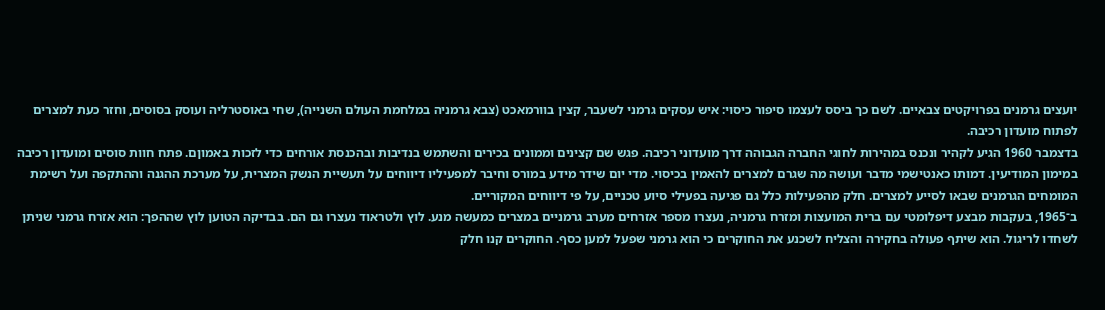יועצים גרמנים בפרויקטים צבאיים. לשם כך ביסס לעצמו סיפור כיסוי: איש עסקים גרמני לשעבר, קצין בוורמאכט (צבא גרמניה במלחמת העולם השנייה), שחי באוסטרליה ועוסק בסוסים, וחזר כעת למצרים לפתוח מועדון רכיבה.
בדצמבר 1960 הגיע לקהיר ונכנס במהירות לחוגי החברה הגבוהה דרך מועדוני רכיבה. פגש שם קצינים וממונים בכירים והשתמש בנדיבות ובהכנסת אורחים כדי לזכות באמוןם. פתח חוות סוסים ומועדון רכיבה במימון המודיעין. דמותו כאנטישמי מדבר ועושה מה שגרם למצרים להאמין בכיסוי. מדי יום שידר מידע במורס וחיבר למפעיליו דיווחים על תעשיית הנשק המצרית, על מערכת ההגנה וההתקפה ועל רשימת המומחים הגרמנים שבאו לסייע למצרים. חלק מהפעילות כלל גם פגיעה בפעילי סיוע טכניים, על פי דיווחים המקוריים.
ב־1965, בעקבות מבצע דיפלומטי עם ברית המועצות ומזרח גרמניה, נעצרו מספר אזרחים מערב גרמניים במצרים כמעשה מנע. לוץ ולטראוד נעצרו גם הם. בבדיקה הטוען לוץ שההפך: הוא אזרח גרמני שניתן לשחדו לריגול. הוא שיתף פעולה בחקירה והצליח לשכנע את החוקרים כי הוא גרמני שפעל למען כסף. החוקרים קנו חלק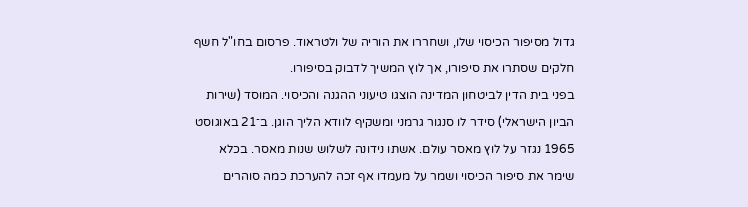גדול מסיפור הכיסוי שלו, ושחררו את הוריה של ולטראוד. פרסום בחו"ל חשף חלקים שסתרו את סיפורו, אך לוץ המשיך לדבוק בסיפורו.
בפני בית הדין לביטחון המדינה הוצגו טיעוני ההגנה והכיסוי. המוסד (שירות הביון הישראלי) סידר לו סנגור גרמני ומשקיף לוודא הליך הוגן. ב־21 באוגוסט 1965 נגזר על לוץ מאסר עולם. אשתו נידונה לשלוש שנות מאסר. בכלא שימר את סיפור הכיסוי ושמר על מעמדו אף זכה להערכת כמה סוהרים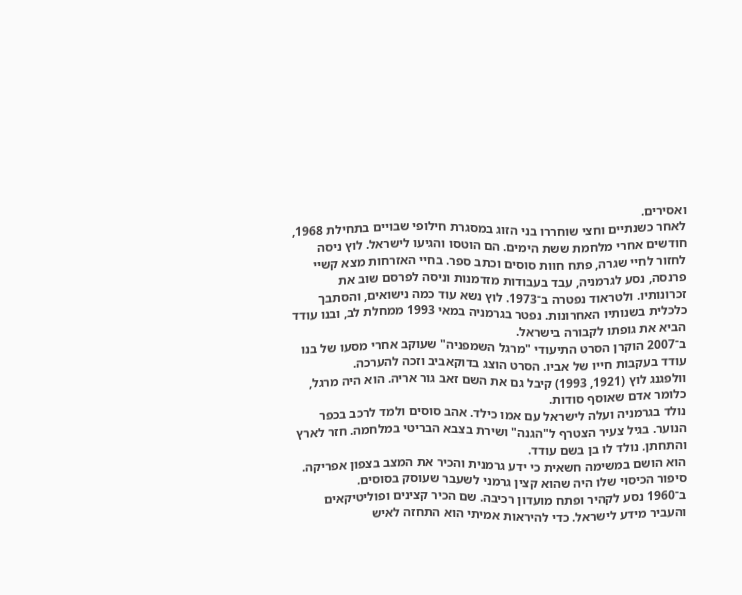ואסירים.
לאחר כשנתיים וחצי שוחררו בני הזוג במסגרת חילופי שבויים בתחילת 1968, חודשים אחרי מלחמת ששת הימים. הם הוטסו והגיעו לישראל. לוץ ניסה לחזור לחיי שגרה, פתח חוות סוסים וכתב ספר. בחיי האזרחות מצא קשיי פרנסה, נסע לגרמניה, עבד בעבודות מזדמנות וניסה לפרסם שוב את זכרונותיו. ולטראוד נפטרה ב־1973. לוץ נשא עוד כמה נישואים, והסתבך כלכלית בשנותיו האחרונות. נפטר בגרמניה במאי 1993 ממחלת לב, ובנו עודד הביא את גופתו לקבורה בישראל.
ב־2007 הוקרן הסרט התיעודי "מרגל השמפניה" שעוקב אחרי מסעו של בנו עודד בעקבות חייו של אביו. הסרט הוצג בדוקאביב וזכה להערכה.
וולפגנג לוץ (1921, 1993) קיבל גם את השם זאב גור אריה. הוא היה מרגל, כלומר אדם שאוסף סודות.
נולד בגרמניה ועלה לישראל עם אמו כילד. אהב סוסים ולמד לרכב בכפר הנוער. בגיל צעיר הצטרף ל"הגנה" ושירת בצבא הבריטי במלחמה. חזר לארץ והתחתן. נולד לו בן בשם עודד.
הוא הושם במשימה חשאית כי ידע גרמנית והכיר את המצב בצפון אפריקה. סיפור הכיסוי שלו היה שהוא קצין גרמני לשעבר שעוסק בסוסים.
ב־1960 נסע לקהיר ופתח מועדון רכיבה. שם הכיר קצינים ופוליטיקאים והעביר מידע לישראל. כדי להיראות אמיתי הוא התחזה לאיש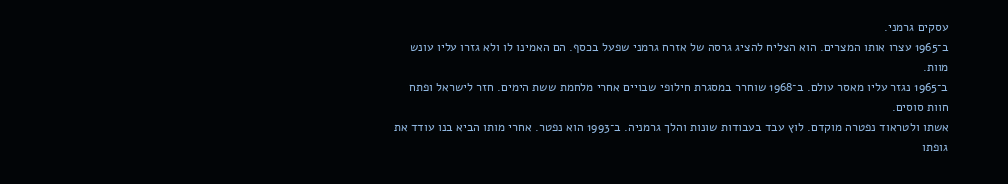עסקים גרמני.
ב־1965 עצרו אותו המצרים. הוא הצליח להציג גרסה של אזרח גרמני שפעל בכסף. הם האמינו לו ולא גזרו עליו עונש מוות.
ב־1965 נגזר עליו מאסר עולם. ב־1968 שוחרר במסגרת חילופי שבויים אחרי מלחמת ששת הימים. חזר לישראל ופתח חוות סוסים.
אשתו ולטראוד נפטרה מוקדם. לוץ עבד בעבודות שונות והלך גרמניה. ב־1993 הוא נפטר. אחרי מותו הביא בנו עודד את גופתו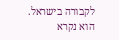לקבורה בישראל.
הוא נקרא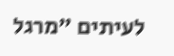לעיתים "מרגל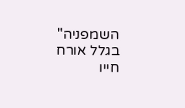השמפניה" בגלל אורח חייו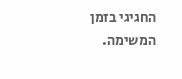החגיגי בזמן המשימה.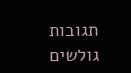תגובות גולשים